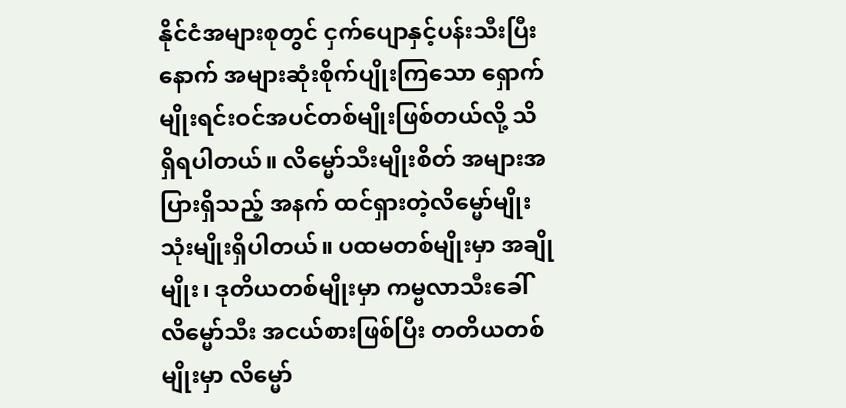နိုင်ငံအများစုတွင် ငှက်ပျောနှင့်ပန်းသီးပြီးနောက် အများဆုံးစိုက်ပျိုးကြသော ရှောက်မျိုးရင်းဝင်အပင်တစ်မျိုးဖြစ်တယ်လို့ သိရှိရပါတယ်။ လိမ္မော်သီးမျိုးစိတ် အများအပြားရှိသည့် အနက် ထင်ရှားတဲ့လိမ္မော်မျိုးသုံးမျိုးရှိပါတယ်။ ပထမတစ်မျိုးမှာ အချိုမျိုး၊ ဒုတိယတစ်မျိုးမှာ ကမ္ဗလာသီးခေါ် လိမ္မော်သီး အငယ်စားဖြစ်ပြီး တတိယတစ်မျိုးမှာ လိမ္မော်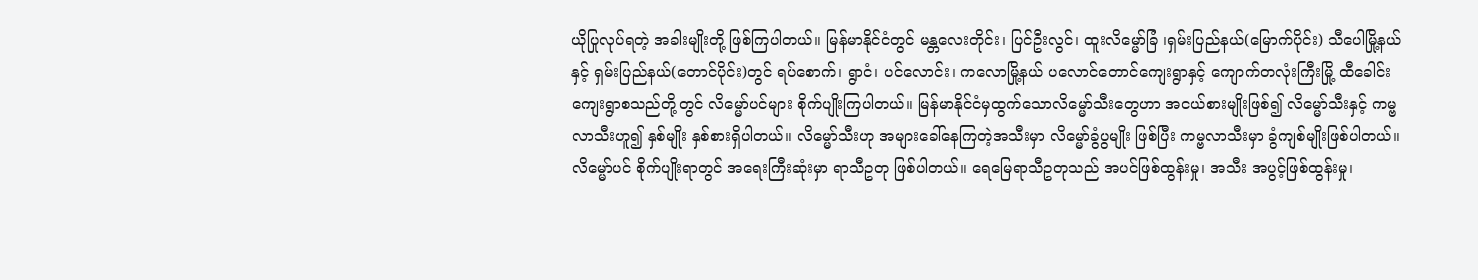ယိုပြုလုပ်ရတဲ့ အခါးမျိုးတို့ ဖြစ်ကြပါတယ်။ မြန်မာနိုင်ငံတွင် မန္တလေးတိုင်း၊ ပြင်ဦးလွင်၊ ထူးလိမ္မော်ခြံ ၊ရှမ်းပြည်နယ်(မြောက်ပိုင်း) သီပေါမြို့နယ်နှင့် ရှမ်းပြည်နယ်(တောင်ပိုင်း)တွင် ရပ်စောက်၊ ရွာငံ၊ ပင်လောင်း၊ ကလောမြို့နယ် ပလောင်တောင်ကျေးရွာနှင့် ကျောက်တလုံးကြီးမြို့ ထီခေါင်းကျေးရွာစသည်တို့တွင် လိမ္မော်ပင်များ စိုက်ပျိုးကြပါတယ်။ မြန်မာနိုင်ငံမှထွက်သောလိမ္မော်သီးတွေဟာ အငယ်စားမျိုးဖြစ်၍ လိမ္မော်သီးနှင့် ကမ္ဗလာသီးဟူ၍ နှစ်မျိုး နှစ်စားရှိပါတယ်။ လိမ္မော်သီးဟု အများခေါ်နေကြတဲ့အသီးမှာ လိမ္မော်ခွံပွမျိုး ဖြစ်ပြီး ကမ္ဗလာသီးမှာ ခွံကျစ်မျိုးဖြစ်ပါတယ်။ လိမ္မော်ပင် စိုက်ပျိုးရာတွင် အရေးကြီးဆုံးမှာ ရာသီဥတု ဖြစ်ပါတယ်။ ရေမြေရာသီဥတုသည် အပင်ဖြစ်ထွန်းမှု၊ အသီး အပွင့်ဖြစ်ထွန်းမှု၊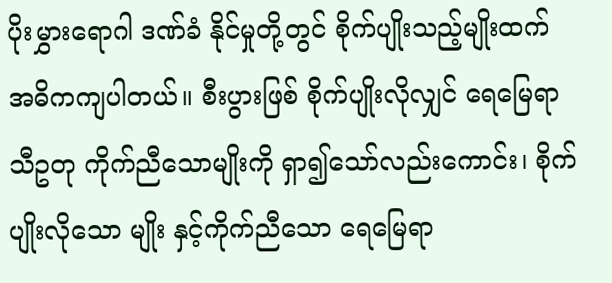ပိုးမွှားရောဂါ ဒဏ်ခံ နိုင်မှုတို့တွင် စိုက်ပျိုးသည့်မျိုးထက် အဓိကကျပါတယ်။ စီးပွားဖြစ် စိုက်ပျိုးလိုလျှင် ရေမြေရာသီဥတု ကိုက်ညီသောမျိုးကို ရှာ၍သော်လည်းကောင်း၊ စိုက်ပျိုးလိုသော မျိုး နှင့်ကိုက်ညီသော ရေမြေရာ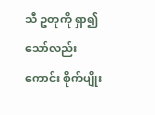သီ ဥတုကို ရှာ၍သော်လည်းကောင်း စိုက်ပျိုး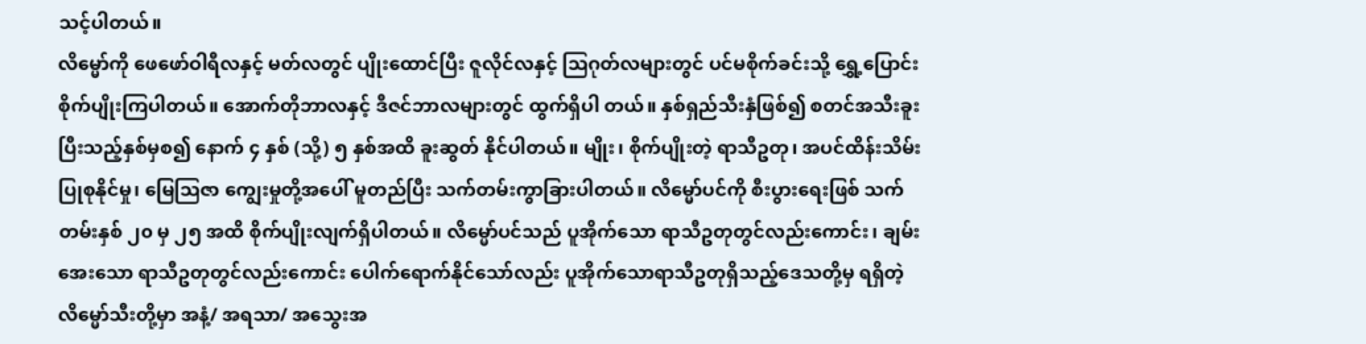သင့်ပါတယ်။
လိမ္မော်ကို ဖေဖော်ဝါရီလနှင့် မတ်လတွင် ပျိုးထောင်ပြီး ဇူလိုင်လနှင့် ဩဂုတ်လများတွင် ပင်မစိုက်ခင်းသို့ ရွှေ့ပြောင်းစိုက်ပျိုးကြပါတယ်။ အောက်တိုဘာလနှင့် ဒီဇင်ဘာလများတွင် ထွက်ရှိပါ တယ်။ နှစ်ရှည်သီးနှံဖြစ်၍ စတင်အသီးခူးပြီးသည့်နှစ်မှစ၍ နောက် ၄ နှစ် (သို့) ၅ နှစ်အထိ ခူးဆွတ် နိုင်ပါတယ်။ မျိုး၊ စိုက်ပျိုးတဲ့ ရာသီဥတု၊ အပင်ထိန်းသိမ်း ပြုစုနိုင်မှု၊ မြေဩဇာ ကျွေးမှုတို့အပေါ် မူတည်ပြီး သက်တမ်းကွာခြားပါတယ်။ လိမ္မော်ပင်ကို စီးပွားရေးဖြစ် သက်တမ်းနှစ် ၂၀ မှ ၂၅ အထိ စိုက်ပျိုးလျက်ရှိပါတယ်။ လိမ္မော်ပင်သည် ပူအိုက်သော ရာသီဥတုတွင်လည်းကောင်း၊ ချမ်းအေးသော ရာသီဥတုတွင်လည်းကောင်း ပေါက်ရောက်နိုင်သော်လည်း ပူအိုက်သောရာသီဥတုရှိသည့်ဒေသတို့မှ ရရှိတဲ့ လိမ္မော်သီးတို့မှာ အနံ့/ အရသာ/ အသွေးအ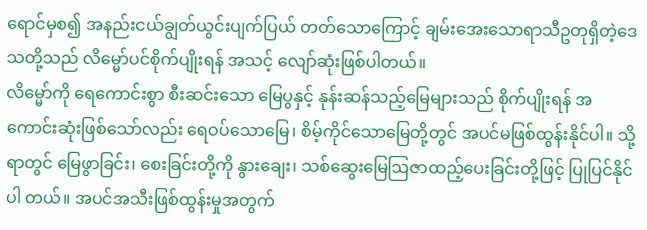ရောင်မှစ၍ အနည်းငယ်ချွတ်ယွင်းပျက်ပြယ် တတ်သောကြောင့် ချမ်းအေးသောရာသီဥတုရှိတဲ့ဒေသတို့သည် လိမ္မော်ပင်စိုက်ပျိုးရန် အသင့် လျော်ဆုံးဖြစ်ပါတယ်။
လိမ္မော်ကို ရေကောင်းစွာ စီးဆင်းသော မြေပွနှင့် နုန်းဆန်သည့်မြေများသည် စိုက်ပျိုးရန် အကောင်းဆုံးဖြစ်သော်လည်း ရေဝပ်သောမြေ၊ စိမ့်ကိုင်သောမြေတို့တွင် အပင်မဖြစ်ထွန်းနိုင်ပါ။ သို့ရာတွင် မြေဖွာခြင်း၊ စေးခြင်းတို့ကို နွားချေး၊ သစ်ဆွေးမြေဩဇာထည့်ပေးခြင်းတို့ဖြင့် ပြုပြင်နိုင်ပါ တယ်။ အပင်အသီးဖြစ်ထွန်းမှုအတွက်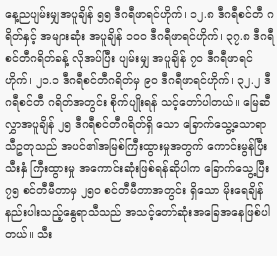နေ့ညပျမ်းမျှအပူချိန် ၅၅ ဒီဂရီဖာရင်ဟိုက်၊ ၁၂.၈ ဒီဂရီစင်တီ ဂရိတ်နှင့် အများဆုံး အပူချိန် ၁၀၀ ဒီဂရီဖာရင်ဟိုက်၊ ၃၇.၈ ဒီဂရီစင်တီဂရိတ်ခန့် လိုအပ်ပြီး ပျမ်းမျှ အပူချိန် ၇၀ ဒီဂရီဖာရင်ဟိုက်၊ ၂၁.၁ ဒီဂရီစင်တီဂရိတ်မှ ၉၀ ဒီဂရီဖာရင်ဟိုက်၊ ၃၂.၂ ဒီဂရီစင်တီ ဂရိတ်အတွင်း စိုက်ပျိုးရန် သင့်တော်ပါတယ်။ မြေဆီလွှာအပူချိန် ၂၅ ဒီဂရီစင်တီဂရိတ်ရှိ သော ခြောက်သွေ့သောရာသီဥတုသည် အပင်၏အမြစ်ကြီးထွားမှုအတွက် ကောင်းမွန်ပြီး သီးနှံ ကြီးထွားမှု အကောင်းဆုံးဖြစ်ရန်ဆိုပါက ခြောက်သွေ့ပြီး ၇၅ စင်တီမီတာမှ ၂၅၀ စင်တီမီတာအတွင်း ရှိသော မိုးရေချိန်နည်းပါးသည့်နွေရာသီသည် အသင့်တော်ဆုံးအခြေအနေဖြစ်ပါတယ်။ သီး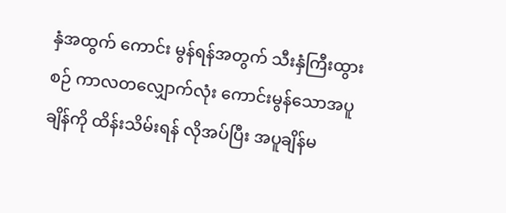နှံအထွက် ကောင်း မွန်ရန်အတွက် သီးနှံကြီးထွားစဉ် ကာလတလျှောက်လုံး ကောင်းမွန်သောအပူချိန်ကို ထိန်းသိမ်းရန် လိုအပ်ပြီး အပူချိန်မ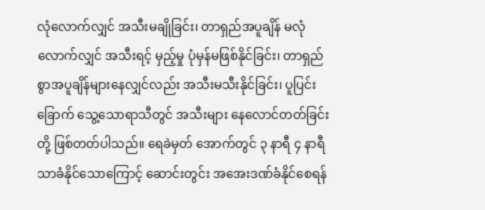လုံလောက်လျှင် အသီးမချိုခြင်း၊ တာရှည်အပူချိန် မလုံလောက်လျှင် အသီးရင့် မှည့်မှု ပုံမှန်မဖြစ်နိုင်ခြင်း၊ တာရှည်စွာအပူချိန်များနေလျှင်လည်း အသီးမသီးနိုင်ခြင်း၊ ပူပြင်းခြောက် သွေ့သောရာသီတွင် အသီးများ နေလောင်တတ်ခြင်းတို့ ဖြစ်တတ်ပါသည်။ ရေခဲမှတ် အောက်တွင် ၃ နာရီ ၄ နာရီသာခံနိုင်သောကြောင့် ဆောင်းတွင်း အအေးဒဏ်ခံနိုင်စေရန်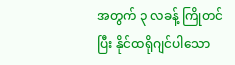အတွက် ၃ လခန့် ကြိုတင်ပြီး နိုင်ထရိုဂျင်ပါသော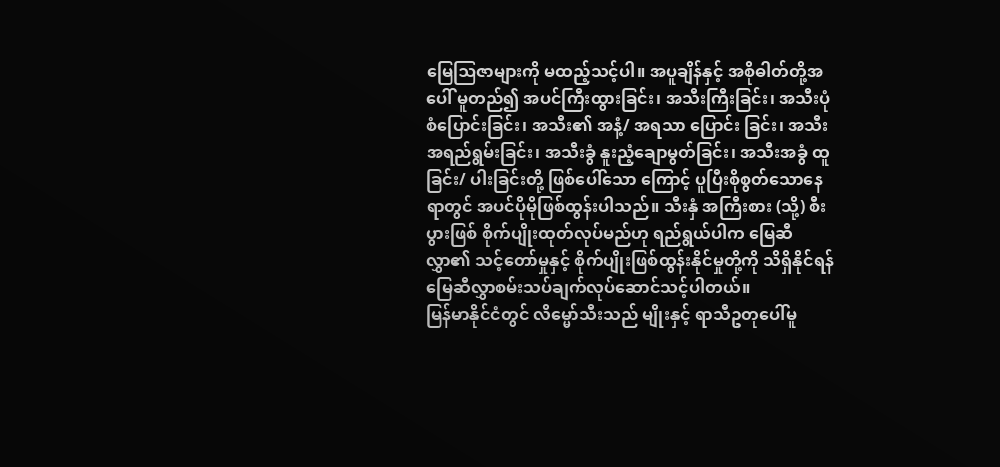မြေဩဇာများကို မထည့်သင့်ပါ။ အပူချိန်နှင့် အစိုဓါတ်တို့အပေါ် မူတည်၍ အပင်ကြီးထွားခြင်း၊ အသီးကြီးခြင်း၊ အသီးပုံစံပြောင်းခြင်း၊ အသီး၏ အနံ့/ အရသာ ပြောင်း ခြင်း၊ အသီးအရည်ရွမ်းခြင်း၊ အသီးခွံ နူးညံ့ချောမွတ်ခြင်း၊ အသီးအခွံ ထူခြင်း/ ပါးခြင်းတို့ ဖြစ်ပေါ်သော ကြောင့် ပူပြီးစိုစွတ်သောနေရာတွင် အပင်ပိုမိုဖြစ်ထွန်းပါသည်။ သီးနှံ အကြီးစား (သို့) စီးပွားဖြစ် စိုက်ပျိုးထုတ်လုပ်မည်ဟု ရည်ရွယ်ပါက မြေဆီလွှာ၏ သင့်တော်မှုနှင့် စိုက်ပျိုးဖြစ်ထွန်းနိုင်မှုတို့ကို သိရှိနိုင်ရန် မြေဆီလွှာစမ်းသပ်ချက်လုပ်ဆောင်သင့်ပါတယ်။
မြန်မာနိုင်ငံတွင် လိမ္မော်သီးသည် မျိုးနှင့် ရာသီဥတုပေါ်မူ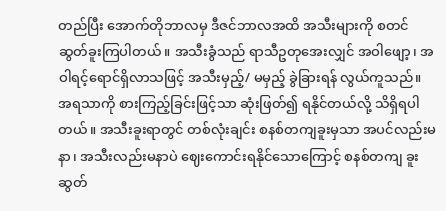တည်ပြီး အောက်တိုဘာလမှ ဒီဇင်ဘာလအထိ အသီးများကို စတင်ဆွတ်ခူးကြပါတယ်။ အသီးခွံသည် ရာသီဥတုအေးလျှင် အဝါဖျော့၊ အဝါရင့်ရောင်ရှိလာသဖြင့် အသီးမှည့်/ မမှည့် ခွဲခြားရန် လွယ်ကူသည်။ အရသာကို စားကြည့်ခြင်းဖြင့်သာ ဆုံးဖြတ်၍ ရနိုင်တယ်လို့ သိရှိရပါတယ်။ အသီးခူးရာတွင် တစ်လုံးချင်း စနစ်တကျခူးမှသာ အပင်လည်းမနာ၊ အသီးလည်းမနာပဲ ဈေးကောင်းရနိုင်သောကြောင့် စနစ်တကျ ခူးဆွတ်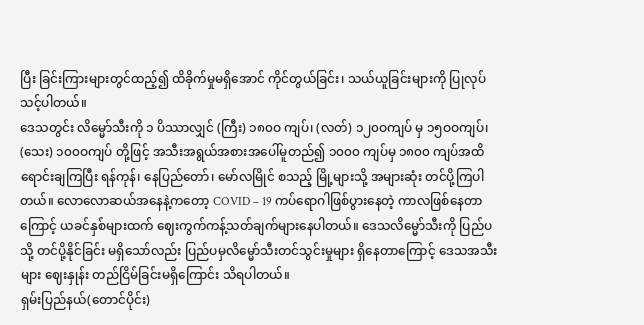ပြီး ခြင်းကြားများတွင်ထည့်၍ ထိခိုက်မှုမရှိအောင် ကိုင်တွယ်ခြင်း၊ သယ်ယူခြင်းများကို ပြုလုပ်သင့်ပါတယ်။
ဒေသတွင်း လိမ္မော်သီးကို ၁ ပိဿာလျှင် (ကြီး) ၁၈၀ဝ ကျပ်၊ (လတ်) ၁၂၀ဝကျပ် မှ ၁၅ဝဝကျပ်၊ (သေး) ၁၀၀ဝကျပ် တို့ဖြင့် အသီးအရွယ်အစားအပေါ်မူတည်၍ ၁၀၀၀ ကျပ်မှ ၁၈၀၀ ကျပ်အထိ ရောင်းချကြပြီး ရန်ကုန်၊ နေပြည်တော်၊ မော်လမြိုင် စသည့် မြို့များသို့ အများဆုံး တင်ပို့ကြပါတယ်။ လောလောဆယ်အနေနဲ့ကတော့ COVID – 19 ကပ်ရောဂါဖြစ်ပွားနေတဲ့ ကာလဖြစ်နေတာကြောင့် ယခင်နှစ်များထက် ဈေးကွက်ကန့်သတ်ချက်များနေပါတယ်။ ဒေသလိမ္မော်သီးကို ပြည်ပသို့ တင်ပို့နိုင်ခြင်း မရှိသော်လည်း ပြည်ပမှလိမ္မော်သီးတင်သွင်းမှုများ ရှိနေတာကြောင့် ဒေသအသီးများ ဈေးနှုန်း တည်ငြိမ်ခြင်းမရှိကြောင်း သိရပါတယ်။
ရှမ်းပြည်နယ်(တောင်ပိုင်း)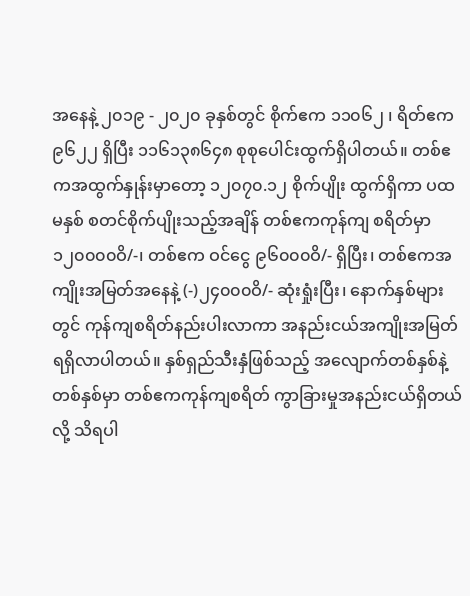အနေနဲ့ ၂၀၁၉ - ၂၀၂၀ ခုနှစ်တွင် စိုက်ဧက ၁၁၀၆၂ ၊ ရိတ်ဧက ၉၆၂၂ ရှိပြီး ၁၁၆၁၃၈၆၄၈ စုစုပေါင်းထွက်ရှိပါတယ်။ တစ်ဧကအထွက်နှုန်းမှာတော့ ၁၂၀၇၀.၁၂ စိုက်ပျိုး ထွက်ရှိကာ ပထမနှစ် စတင်စိုက်ပျိုးသည့်အချိန် တစ်ဧကကုန်ကျ စရိတ်မှာ ၁၂၀၀၀၀ဝိ/-၊ တစ်ဧက ဝင်ငွေ ၉၆၀၀၀ဝိ/- ရှိပြီး၊ တစ်ဧကအကျိုးအမြတ်အနေနဲ့ (-)၂၄၀၀၀ဝိ/- ဆုံးရှုံးပြီး၊ နောက်နှစ်များ တွင် ကုန်ကျစရိတ်နည်းပါးလာကာ အနည်းငယ်အကျိုးအမြတ်ရရှိလာပါတယ်။ နှစ်ရှည်သီးနှံဖြစ်သည့် အလျောက်တစ်နှစ်နဲ့တစ်နှစ်မှာ တစ်ဧကကုန်ကျစရိတ် ကွာခြားမှုအနည်းငယ်ရှိတယ်လို့ သိရပါ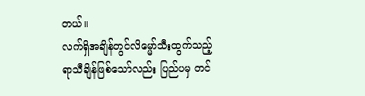တယ်။
လက်ရှိအချိန်တွင်လိမ္မော်သီးထွက်သည့် ရာသီချိန်ဖြစ်သော်လည်း ပြည်ပမှ တင်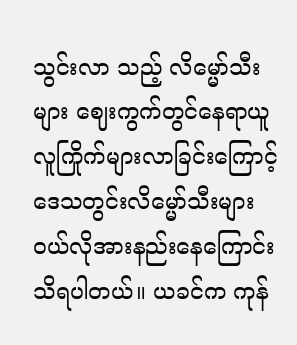သွင်းလာ သည့် လိမ္မော်သီးများ ဈေးကွက်တွင်နေရာယူလူကြိုက်များလာခြင်းကြောင့် ဒေသတွင်းလိမ္မော်သီးများ ဝယ်လိုအားနည်းနေကြောင်း သိရပါတယ်။ ယခင်က ကုန်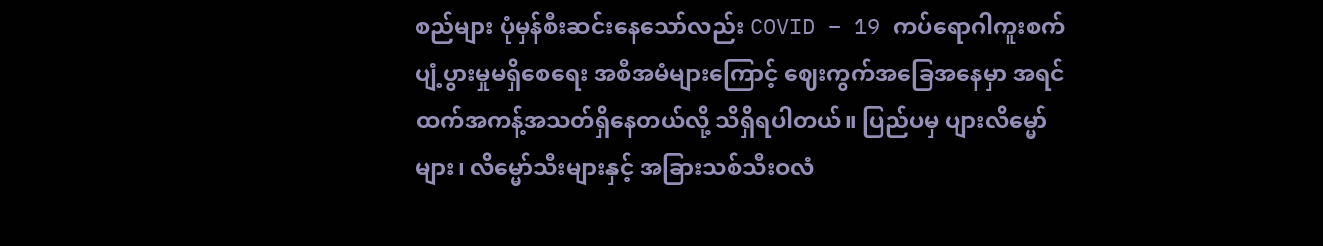စည်များ ပုံမှန်စီးဆင်းနေသော်လည်း COVID – 19 ကပ်ရောဂါကူးစက်ပျံ့ပွားမှုမရှိစေရေး အစီအမံများကြောင့် ဈေးကွက်အခြေအနေမှာ အရင်ထက်အကန့်အသတ်ရှိနေတယ်လို့ သိရှိရပါတယ်။ ပြည်ပမှ ပျားလိမ္မော်များ၊ လိမ္မော်သီးများနှင့် အခြားသစ်သီးဝလံ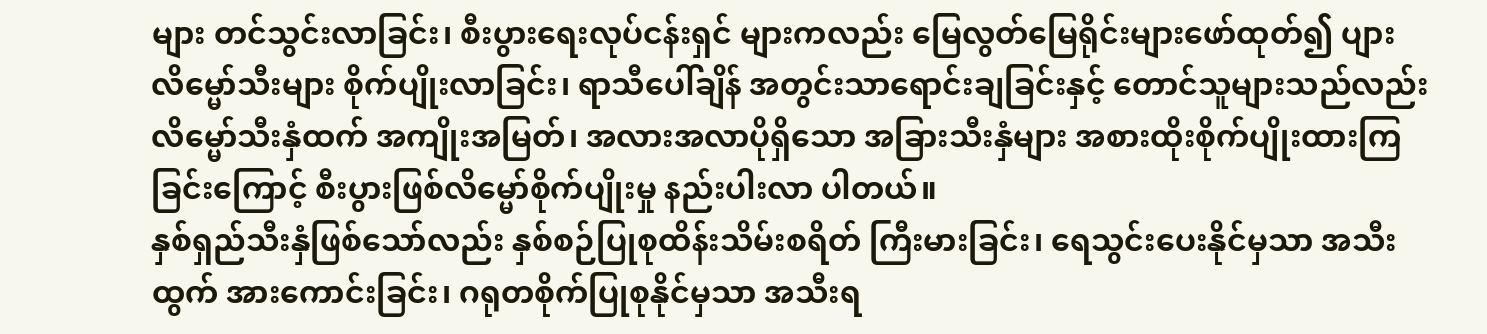များ တင်သွင်းလာခြင်း၊ စီးပွားရေးလုပ်ငန်းရှင် များကလည်း မြေလွတ်မြေရိုင်းများဖော်ထုတ်၍ ပျားလိမ္မော်သီးများ စိုက်ပျိုးလာခြင်း၊ ရာသီပေါ်ချိန် အတွင်းသာရောင်းချခြင်းနှင့် တောင်သူများသည်လည်းလိမ္မော်သီးနှံထက် အကျိုးအမြတ်၊ အလားအလာပိုရှိသော အခြားသီးနှံများ အစားထိုးစိုက်ပျိုးထားကြခြင်းကြောင့် စီးပွားဖြစ်လိမ္မော်စိုက်ပျိုးမှု နည်းပါးလာ ပါတယ်။
နှစ်ရှည်သီးနှံဖြစ်သော်လည်း နှစ်စဉ်ပြုစုထိန်းသိမ်းစရိတ် ကြီးမားခြင်း၊ ရေသွင်းပေးနိုင်မှသာ အသီးထွက် အားကောင်းခြင်း၊ ဂရုတစိုက်ပြုစုနိုင်မှသာ အသီးရ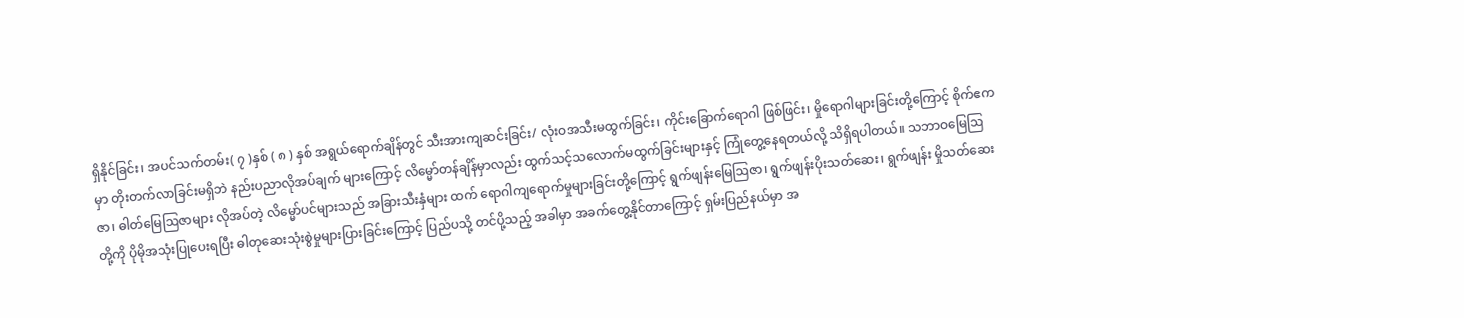ရှိနိုင်ခြင်း၊ အပင်သက်တမ်း( ၇ )နှစ် ( ၈ ) နှစ် အရွယ်ရောက်ချိန်တွင် သီးအားကျဆင်းခြင်း/ လုံးဝအသီးမထွက်ခြင်း၊ ကိုင်းခြောက်ရောဂါ ဖြစ်ဖြင်း၊ မှိုရောဂါများခြင်းတို့ကြောင့် စိုက်ဧကမှာ တိုးတက်လာခြင်းမရှိဘဲ နည်းပညာလိုအပ်ချက် များကြောင့် လိမ္မော်တန်ချိန်မှာလည်း ထွက်သင့်သလောက်မထွက်ခြင်းများနှင့် ကြုံတွေ့နေရတယ်လို့ သိရှိရပါတယ်။ သဘာဝမြေဩဇာ၊ ဓါတ်မြေဩဇာများ လိုအပ်တဲ့ လိမ္မော်ပင်များသည် အခြားသီးနှံများ ထက် ရောဂါကျရောက်မှုများခြင်းတို့ကြောင့် ရွက်ဖျန်းမြေဩဇာ၊ ရွက်ဖျန်းပိုးသတ်ဆေး၊ ရွက်ဖျန်း မှိုသတ်ဆေးတို့ကို ပိုမိုအသုံးပြုပေးရပြီး ဓါတုဆေးသုံးစွဲမှုများပြားခြင်းကြောင့် ပြည်ပသို့ တင်ပို့သည့် အခါမှာ အခက်တွေ့နိုင်တာကြောင့် ရှမ်းပြည်နယ်မှာ အ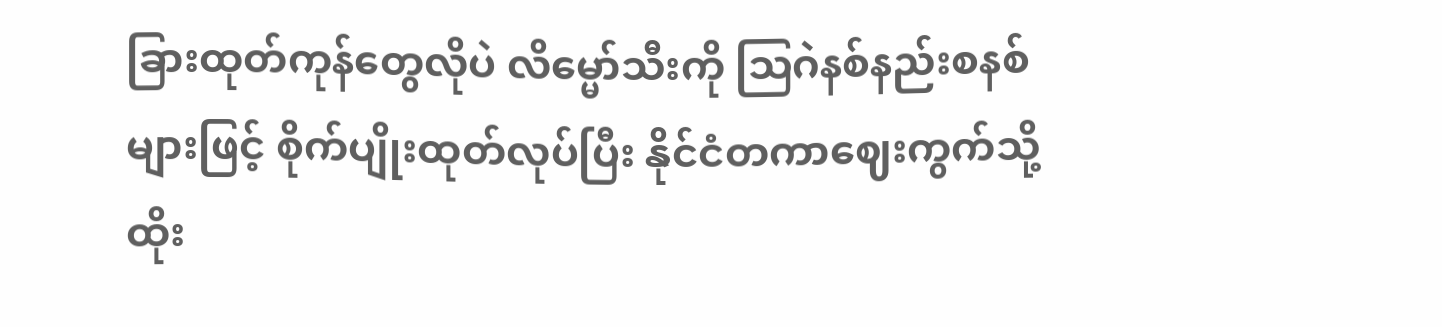ခြားထုတ်ကုန်တွေလိုပဲ လိမ္မော်သီးကို ဩဂဲနစ်နည်းစနစ်များဖြင့် စိုက်ပျိုးထုတ်လုပ်ပြီး နိုင်ငံတကာဈေးကွက်သို့ ထိုး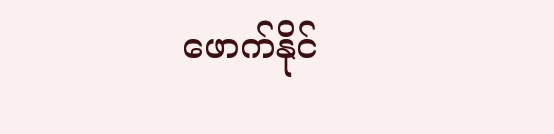ဖောက်နိုင်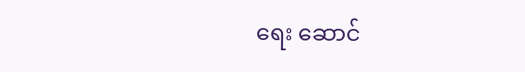ရေး ဆောင်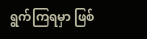ရွက်ကြရမှာ ဖြစ်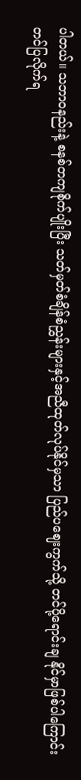ပါတယ်။ သဘာဝနည်းနဲ့ စနစ်တကျစိုက်ပျိုးပြီး သတ်မှတ်စံချိန်စံညွှန်းများနှင့်အညီထုတ်လုပ်နိုင်မှသာ ပြည်ပဈေးကွက်သို့ တင်ပို့ရောင်းချ နိုင်မှာဖြစ်ပါကြောင်း တင်ပြလိုက်ရ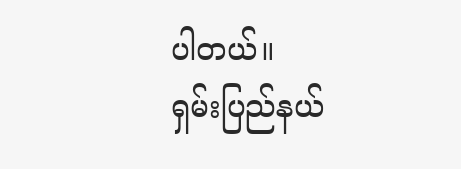ပါတယ်။
ရှမ်းပြည်နယ်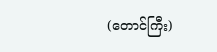(တောင်ကြီး)